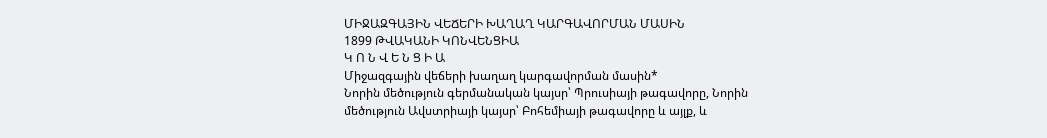ՄԻՋԱԶԳԱՅԻՆ ՎԵՃԵՐԻ ԽԱՂԱՂ ԿԱՐԳԱՎՈՐՄԱՆ ՄԱՍԻՆ
1899 ԹՎԱԿԱՆԻ ԿՈՆՎԵՆՑԻԱ
Կ Ո Ն Վ Ե Ն Ց Ի Ա
Միջազգային վեճերի խաղաղ կարգավորման մասին*
Նորին մեծություն գերմանական կայսր՝ Պրուսիայի թագավորը, Նորին մեծություն Ավստրիայի կայսր՝ Բոհեմիայի թագավորը և այլք, և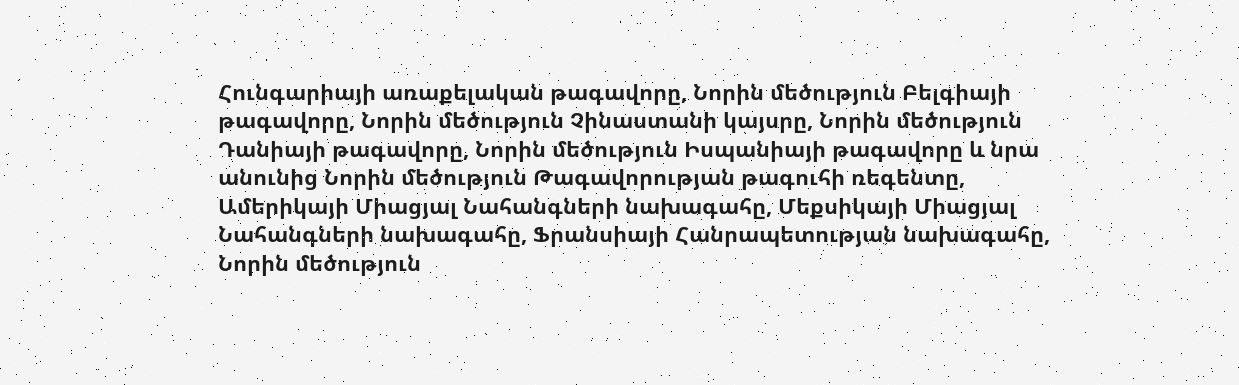Հունգարիայի առաքելական թագավորը, Նորին մեծություն Բելգիայի թագավորը, Նորին մեծություն Չինաստանի կայսրը, Նորին մեծություն Դանիայի թագավորը, Նորին մեծություն Իսպանիայի թագավորը և նրա անունից Նորին մեծություն Թագավորության թագուհի ռեգենտը, Ամերիկայի Միացյալ Նահանգների նախագահը, Մեքսիկայի Միացյալ Նահանգների նախագահը, Ֆրանսիայի Հանրապետության նախագահը, Նորին մեծություն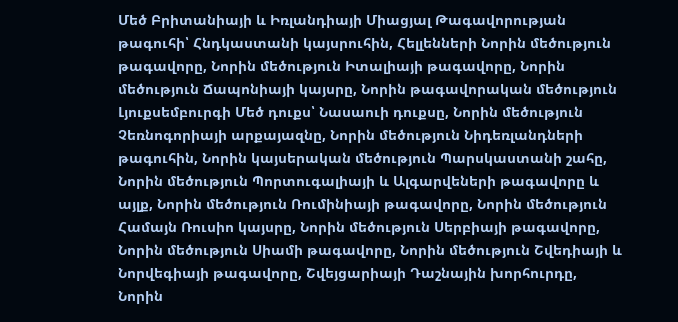Մեծ Բրիտանիայի և Իռլանդիայի Միացյալ Թագավորության թագուհի՝ Հնդկաստանի կայսրուհին, Հելլենների Նորին մեծություն թագավորը, Նորին մեծություն Իտալիայի թագավորը, Նորին մեծություն Ճապոնիայի կայսրը, Նորին թագավորական մեծություն Լյուքսեմբուրգի Մեծ դուքս՝ Նասաուի դուքսը, Նորին մեծություն Չեռնոգորիայի արքայազնը, Նորին մեծություն Նիդեռլանդների թագուհին, Նորին կայսերական մեծություն Պարսկաստանի շահը, Նորին մեծություն Պորտուգալիայի և Ալգարվեների թագավորը և այլք, Նորին մեծություն Ռումինիայի թագավորը, Նորին մեծություն Համայն Ռուսիո կայսրը, Նորին մեծություն Սերբիայի թագավորը, Նորին մեծություն Սիամի թագավորը, Նորին մեծություն Շվեդիայի և Նորվեգիայի թագավորը, Շվեյցարիայի Դաշնային խորհուրդը, Նորին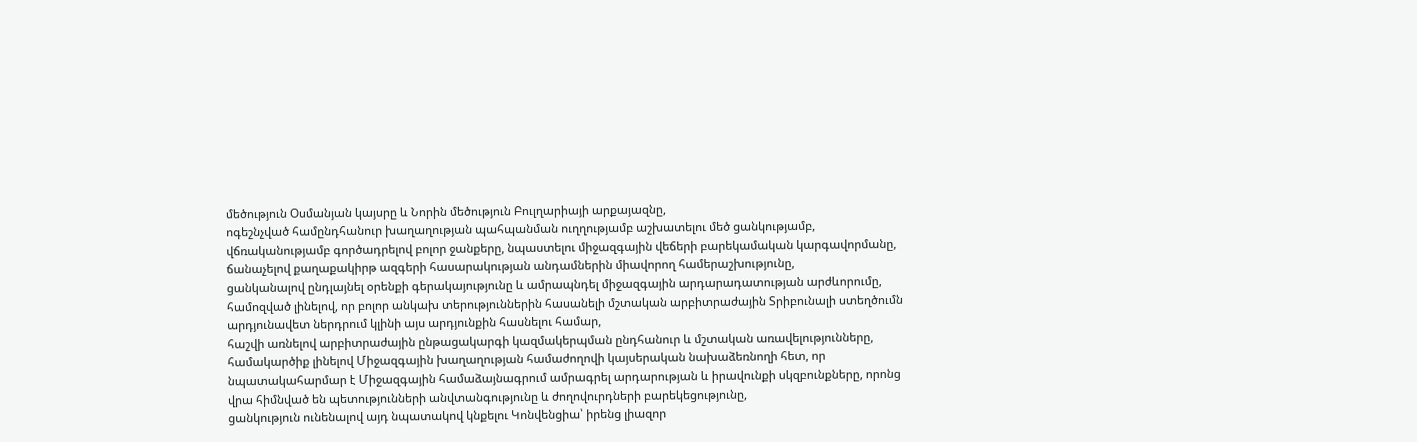մեծություն Օսմանյան կայսրը և Նորին մեծություն Բուլղարիայի արքայազնը,
ոգեշնչված համընդհանուր խաղաղության պահպանման ուղղությամբ աշխատելու մեծ ցանկությամբ,
վճռականությամբ գործադրելով բոլոր ջանքերը, նպաստելու միջազգային վեճերի բարեկամական կարգավորմանը,
ճանաչելով քաղաքակիրթ ազգերի հասարակության անդամներին միավորող համերաշխությունը,
ցանկանալով ընդլայնել օրենքի գերակայությունը և ամրապնդել միջազգային արդարադատության արժևորումը,
համոզված լինելով, որ բոլոր անկախ տերություններին հասանելի մշտական արբիտրաժային Տրիբունալի ստեղծումն արդյունավետ ներդրում կլինի այս արդյունքին հասնելու համար,
հաշվի առնելով արբիտրաժային ընթացակարգի կազմակերպման ընդհանուր և մշտական առավելությունները,
համակարծիք լինելով Միջազգային խաղաղության համաժողովի կայսերական նախաձեռնողի հետ, որ նպատակահարմար է Միջազգային համաձայնագրում ամրագրել արդարության և իրավունքի սկզբունքները, որոնց վրա հիմնված են պետությունների անվտանգությունը և ժողովուրդների բարեկեցությունը,
ցանկություն ունենալով այդ նպատակով կնքելու Կոնվենցիա՝ իրենց լիազոր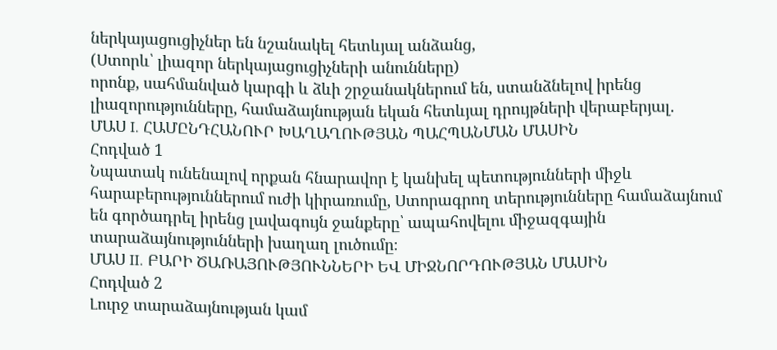ներկայացուցիչներ են նշանակել հետևյալ անձանց,
(Ստորև՝ լիազոր ներկայացուցիչների անունները)
որոնք, սահմանված կարգի և ձևի շրջանակներում են, ստանձնելով իրենց լիազորությունները, համաձայնության եկան հետևյալ դրույթների վերաբերյալ.
ՄԱՍ I. ՀԱՄԸՆԴՀԱՆՈՒՐ ԽԱՂԱՂՈՒԹՅԱՆ ՊԱՀՊԱՆՄԱՆ ՄԱՍԻՆ
Հոդված 1
Նպատակ ունենալով որքան հնարավոր է կանխել պետությունների միջև հարաբերություններում ուժի կիրառումը, Ստորագրող տերությունները համաձայնում են գործադրել իրենց լավագույն ջանքերը՝ ապահովելու միջազգային տարաձայնությունների խաղաղ լուծումը։
ՄԱՍ II. ԲԱՐԻ ԾԱՌԱՅՈՒԹՅՈՒՆՆԵՐԻ ԵՎ ՄԻՋՆՈՐԴՈՒԹՅԱՆ ՄԱՍԻՆ
Հոդված 2
Լուրջ տարաձայնության կամ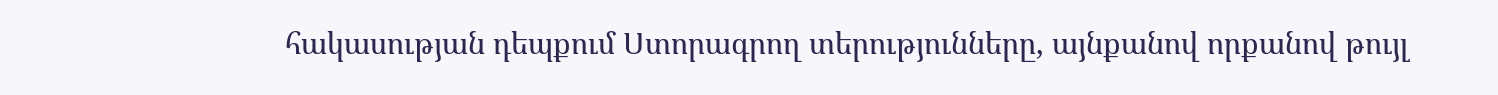հակասության դեպքում Ստորագրող տերությունները, այնքանով որքանով թույլ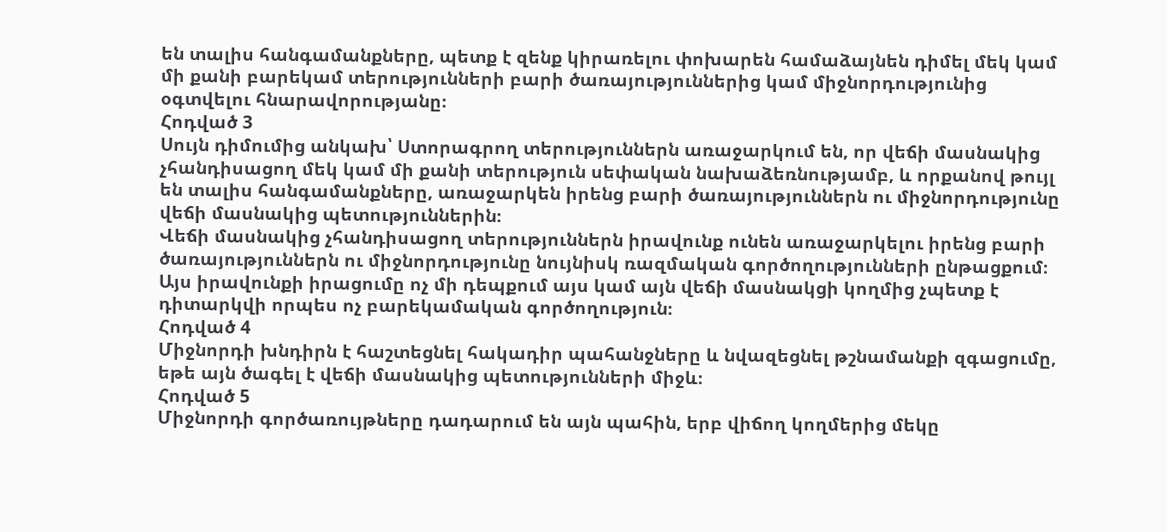են տալիս հանգամանքները, պետք է զենք կիրառելու փոխարեն համաձայնեն դիմել մեկ կամ մի քանի բարեկամ տերությունների բարի ծառայություններից կամ միջնորդությունից օգտվելու հնարավորությանը։
Հոդված 3
Սույն դիմումից անկախ՝ Ստորագրող տերություններն առաջարկում են, որ վեճի մասնակից չհանդիսացող մեկ կամ մի քանի տերություն սեփական նախաձեռնությամբ, և որքանով թույլ են տալիս հանգամանքները, առաջարկեն իրենց բարի ծառայություններն ու միջնորդությունը վեճի մասնակից պետություններին։
Վեճի մասնակից չհանդիսացող տերություններն իրավունք ունեն առաջարկելու իրենց բարի ծառայություններն ու միջնորդությունը նույնիսկ ռազմական գործողությունների ընթացքում։
Այս իրավունքի իրացումը ոչ մի դեպքում այս կամ այն վեճի մասնակցի կողմից չպետք է դիտարկվի որպես ոչ բարեկամական գործողություն։
Հոդված 4
Միջնորդի խնդիրն է հաշտեցնել հակադիր պահանջները և նվազեցնել թշնամանքի զգացումը, եթե այն ծագել է վեճի մասնակից պետությունների միջև։
Հոդված 5
Միջնորդի գործառույթները դադարում են այն պահին, երբ վիճող կողմերից մեկը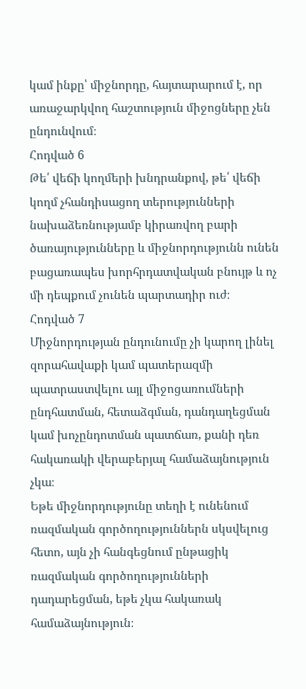կամ ինքը՝ միջնորդը, հայտարարում է, որ առաջարկվող հաշտություն միջոցները չեն ընդունվում։
Հոդված 6
Թե՛ վեճի կողմերի խնդրանքով, թե՛ վեճի կողմ չհանդիսացող տերությունների նախաձեռնությամբ կիրառվող բարի ծառայությունները և միջնորդությունն ունեն բացառապես խորհրդատվական բնույթ և ոչ մի դեպքում չունեն պարտադիր ուժ։
Հոդված 7
Միջնորդության ընդունումը չի կարող լինել զորահավաքի կամ պատերազմի պատրաստվելու այլ միջոցառումների ընդհատման, հետաձգման, դանդաղեցման կամ խոչընդոտման պատճառ, քանի դեռ հակառակի վերաբերյալ համաձայնություն չկա։
Եթե միջնորդությունը տեղի է ունենում ռազմական գործողություններն սկսվելուց հետո, այն չի հանգեցնում ընթացիկ ռազմական գործողությունների դադարեցման, եթե չկա հակառակ համաձայնություն։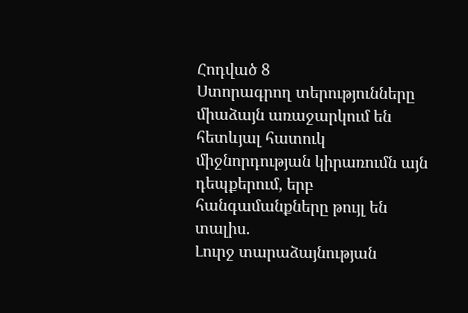Հոդված 8
Ստորագրող տերությունները միաձայն առաջարկում են հետևյալ հատուկ միջնորդության կիրառումն այն դեպքերում, երբ հանգամանքները թույլ են տալիս.
Լուրջ տարաձայնության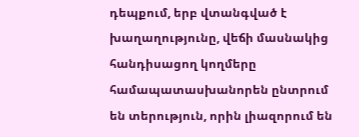դեպքում, երբ վտանգված է խաղաղությունը, վեճի մասնակից հանդիսացող կողմերը համապատասխանորեն ընտրում են տերություն, որին լիազորում են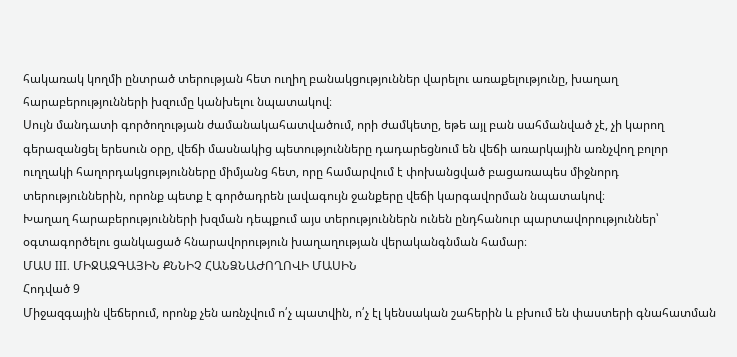հակառակ կողմի ընտրած տերության հետ ուղիղ բանակցություններ վարելու առաքելությունը, խաղաղ հարաբերությունների խզումը կանխելու նպատակով։
Սույն մանդատի գործողության ժամանակահատվածում, որի ժամկետը, եթե այլ բան սահմանված չէ, չի կարող գերազանցել երեսուն օրը, վեճի մասնակից պետությունները դադարեցնում են վեճի առարկային առնչվող բոլոր ուղղակի հաղորդակցությունները միմյանց հետ, որը համարվում է փոխանցված բացառապես միջնորդ տերություններին, որոնք պետք է գործադրեն լավագույն ջանքերը վեճի կարգավորման նպատակով։
Խաղաղ հարաբերությունների խզման դեպքում այս տերություններն ունեն ընդհանուր պարտավորություններ՝ օգտագործելու ցանկացած հնարավորություն խաղաղության վերականգնման համար։
ՄԱՍ III. ՄԻՋԱԶԳԱՅԻՆ ՔՆՆԻՉ ՀԱՆՁՆԱԺՈՂՈՎԻ ՄԱՍԻՆ
Հոդված 9
Միջազգային վեճերում, որոնք չեն առնչվում ո՛չ պատվին, ո՛չ էլ կենսական շահերին և բխում են փաստերի գնահատման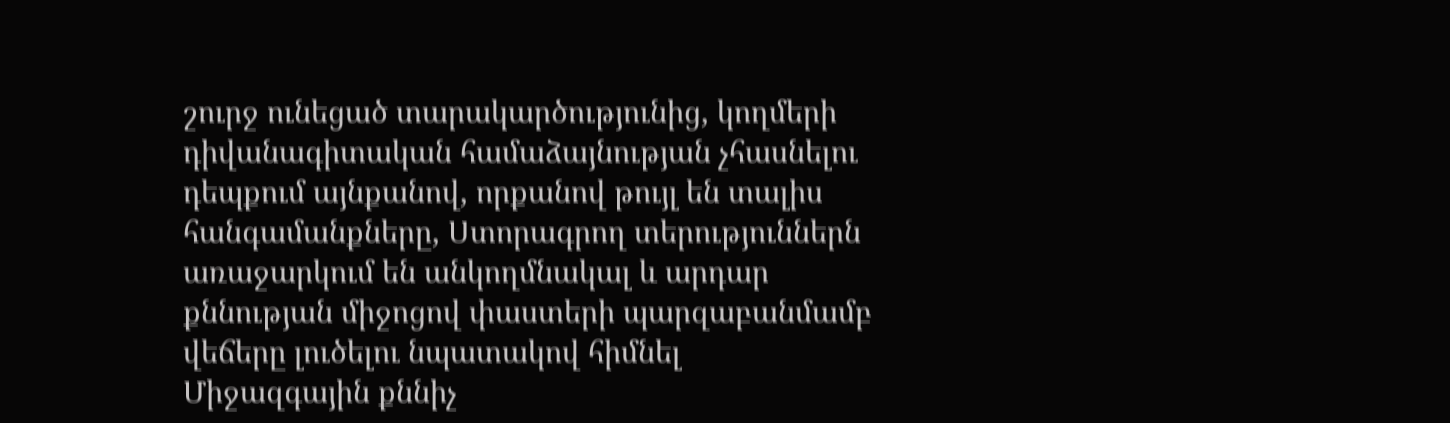շուրջ ունեցած տարակարծությունից, կողմերի դիվանագիտական համաձայնության չհասնելու դեպքում այնքանով, որքանով թույլ են տալիս հանգամանքները, Ստորագրող տերություններն առաջարկում են անկողմնակալ և արդար քննության միջոցով փաստերի պարզաբանմամբ վեճերը լուծելու նպատակով հիմնել Միջազգային քննիչ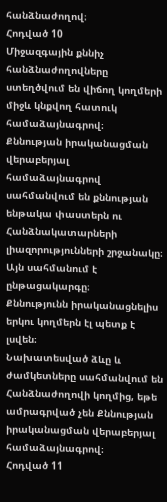հանձնաժողով։
Հոդված 10
Միջազգային քննիչ հանձնաժողովները ստեղծվում են վիճող կողմերի միջև կնքվող հատուկ համաձայնագրով։
Քննության իրականացման վերաբերյալ համաձայնագրով սահմանվում են քննության ենթակա փաստերն ու Հանձնակատարների լիազորությունների շրջանակը։
Այն սահմանում է ընթացակարգը։
Քննությունն իրականացնելիս երկու կողմերն էլ պետք է լսվեն։
Նախատեսված ձևը և ժամկետները սահմանվում են Հանձնաժողովի կողմից, եթե ամրագրված չեն Քննության իրականացման վերաբերյալ համաձայնագրով։
Հոդված 11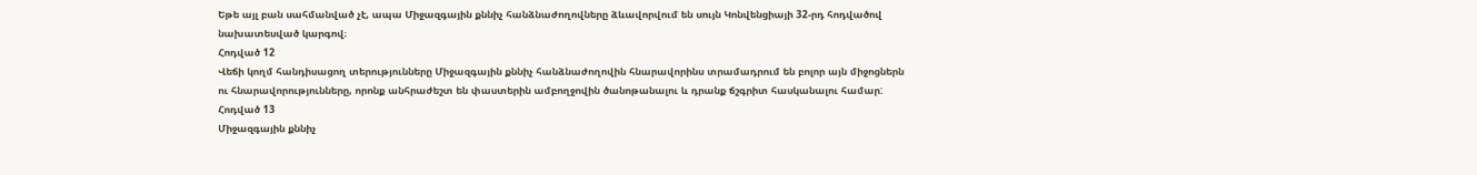Եթե այլ բան սահմանված չէ, ապա Միջազգային քննիչ հանձնաժողովները ձևավորվում են սույն Կոնվենցիայի 32-րդ հոդվածով նախատեսված կարգով։
Հոդված 12
Վեճի կողմ հանդիսացող տերությունները Միջազգային քննիչ հանձնաժողովին հնարավորինս տրամադրում են բոլոր այն միջոցներն ու հնարավորությունները, որոնք անհրաժեշտ են փաստերին ամբողջովին ծանոթանալու և դրանք ճշգրիտ հասկանալու համար:
Հոդված 13
Միջազգային քննիչ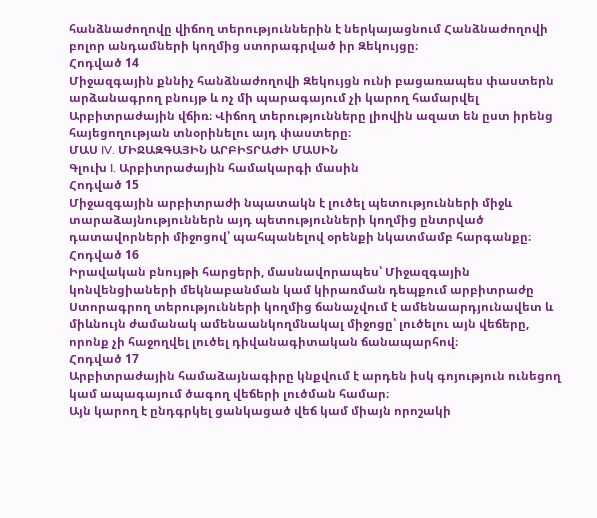հանձնաժողովը վիճող տերություններին է ներկայացնում Հանձնաժողովի բոլոր անդամների կողմից ստորագրված իր Զեկույցը։
Հոդված 14
Միջազգային քննիչ հանձնաժողովի Զեկույցն ունի բացառապես փաստերն արձանագրող բնույթ և ոչ մի պարագայում չի կարող համարվել Արբիտրաժային վճիռ։ Վիճող տերությունները լիովին ազատ են ըստ իրենց հայեցողության տնօրինելու այդ փաստերը։
ՄԱՍ IV. ՄԻՋԱԶԳԱՅԻՆ ԱՐԲԻՏՐԱԺԻ ՄԱՍԻՆ
Գլուխ I. Արբիտրաժային համակարգի մասին
Հոդված 15
Միջազգային արբիտրաժի նպատակն է լուծել պետությունների միջև տարաձայնություններն այդ պետությունների կողմից ընտրված դատավորների միջոցով՝ պահպանելով օրենքի նկատմամբ հարգանքը։
Հոդված 16
Իրավական բնույթի հարցերի, մասնավորապես՝ Միջազգային կոնվենցիաների մեկնաբանման կամ կիրառման դեպքում արբիտրաժը Ստորագրող տերությունների կողմից ճանաչվում է ամենաարդյունավետ և միևնույն ժամանակ ամենաանկողմնակալ միջոցը՝ լուծելու այն վեճերը, որոնք չի հաջողվել լուծել դիվանագիտական ճանապարհով։
Հոդված 17
Արբիտրաժային համաձայնագիրը կնքվում է արդեն իսկ գոյություն ունեցող կամ ապագայում ծագող վեճերի լուծման համար։
Այն կարող է ընդգրկել ցանկացած վեճ կամ միայն որոշակի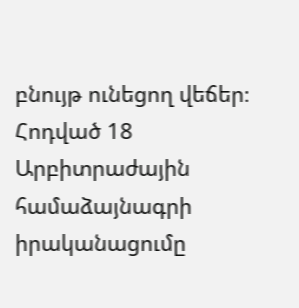բնույթ ունեցող վեճեր։
Հոդված 18
Արբիտրաժային համաձայնագրի իրականացումը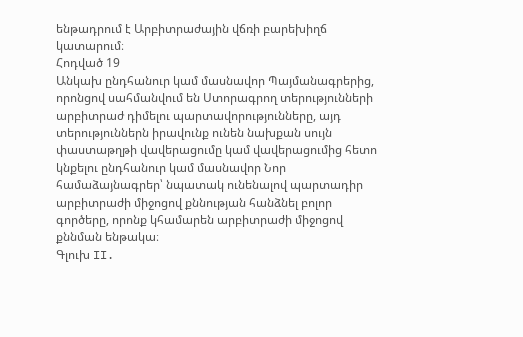ենթադրում է Արբիտրաժային վճռի բարեխիղճ կատարում։
Հոդված 19
Անկախ ընդհանուր կամ մասնավոր Պայմանագրերից, որոնցով սահմանվում են Ստորագրող տերությունների արբիտրաժ դիմելու պարտավորությունները, այդ տերություններն իրավունք ունեն նախքան սույն փաստաթղթի վավերացումը կամ վավերացումից հետո կնքելու ընդհանուր կամ մասնավոր Նոր համաձայնագրեր՝ նպատակ ունենալով պարտադիր արբիտրաժի միջոցով քննության հանձնել բոլոր գործերը, որոնք կհամարեն արբիտրաժի միջոցով քննման ենթակա։
Գլուխ II.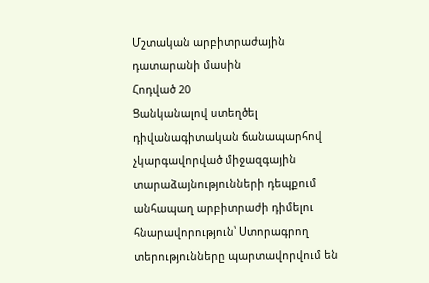Մշտական արբիտրաժային դատարանի մասին
Հոդված 20
Ցանկանալով ստեղծել դիվանագիտական ճանապարհով չկարգավորված միջազգային տարաձայնությունների դեպքում անհապաղ արբիտրաժի դիմելու հնարավորություն՝ Ստորագրող տերությունները պարտավորվում են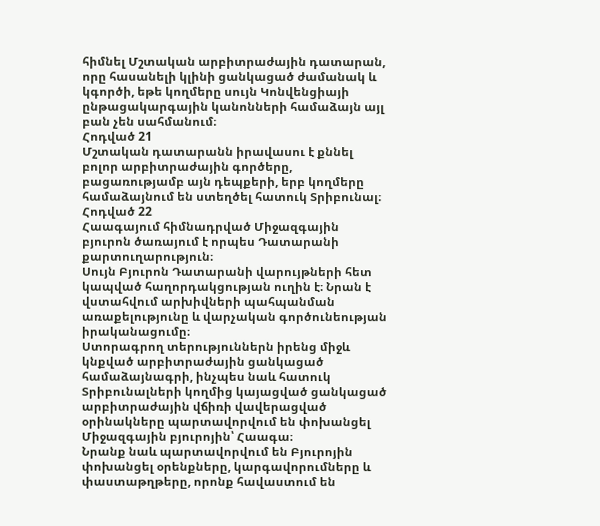հիմնել Մշտական արբիտրաժային դատարան, որը հասանելի կլինի ցանկացած ժամանակ և կգործի, եթե կողմերը սույն Կոնվենցիայի ընթացակարգային կանոնների համաձայն այլ բան չեն սահմանում։
Հոդված 21
Մշտական դատարանն իրավասու է քննել բոլոր արբիտրաժային գործերը, բացառությամբ այն դեպքերի, երբ կողմերը համաձայնում են ստեղծել հատուկ Տրիբունալ։
Հոդված 22
Հաագայում հիմնադրված Միջազգային բյուրոն ծառայում է որպես Դատարանի քարտուղարություն։
Սույն Բյուրոն Դատարանի վարույթների հետ կապված հաղորդակցության ուղին է։ Նրան է վստահվում արխիվների պահպանման առաքելությունը և վարչական գործունեության իրականացումը։
Ստորագրող տերություններն իրենց միջև կնքված արբիտրաժային ցանկացած համաձայնագրի, ինչպես նաև հատուկ Տրիբունալների կողմից կայացված ցանկացած արբիտրաժային վճիռի վավերացված օրինակները պարտավորվում են փոխանցել Միջազգային բյուրոյին՝ Հաագա։
Նրանք նաև պարտավորվում են Բյուրոյին փոխանցել օրենքները, կարգավորումները և փաստաթղթերը, որոնք հավաստում են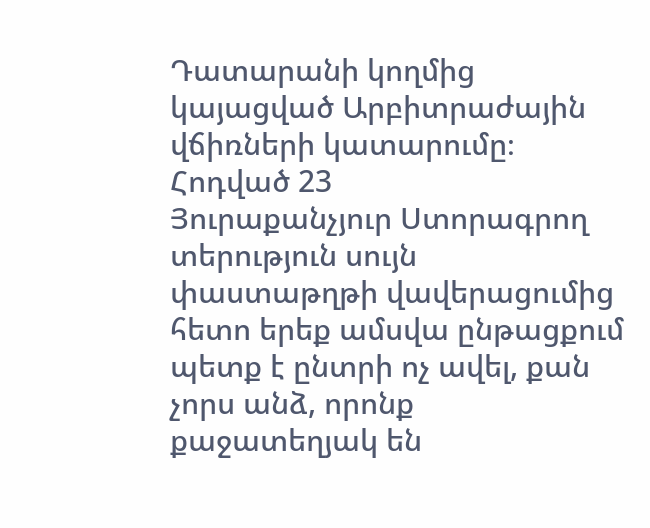Դատարանի կողմից կայացված Արբիտրաժային վճիռների կատարումը։
Հոդված 23
Յուրաքանչյուր Ստորագրող տերություն սույն փաստաթղթի վավերացումից հետո երեք ամսվա ընթացքում պետք է ընտրի ոչ ավել, քան չորս անձ, որոնք քաջատեղյակ են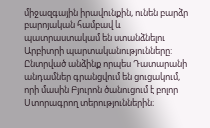միջազգային իրավունքին, ունեն բարձր բարոյական համբավ և պատրաստակամ են ստանձնելու Արբիտրի պարտականությունները:
Ընտրված անձինք որպես Դատարանի անդամներ գրանցվում են ցուցակում, որի մասին Բյուրոն ծանուցում է բոլոր Ստորագրող տերություններին։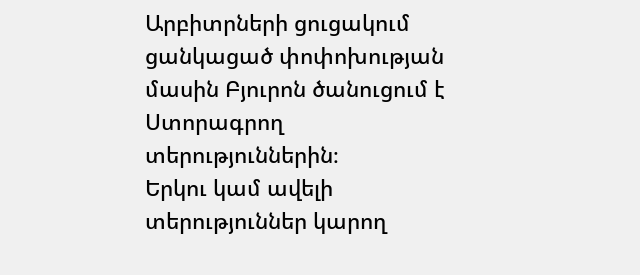Արբիտրների ցուցակում ցանկացած փոփոխության մասին Բյուրոն ծանուցում է Ստորագրող տերություններին։
Երկու կամ ավելի տերություններ կարող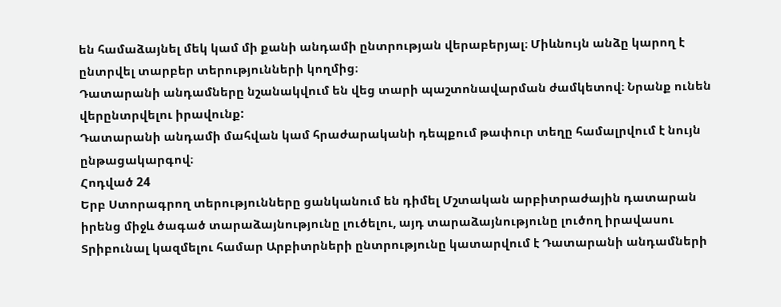են համաձայնել մեկ կամ մի քանի անդամի ընտրության վերաբերյալ։ Միևնույն անձը կարող է ընտրվել տարբեր տերությունների կողմից։
Դատարանի անդամները նշանակվում են վեց տարի պաշտոնավարման ժամկետով։ Նրանք ունեն վերընտրվելու իրավունք:
Դատարանի անդամի մահվան կամ հրաժարականի դեպքում թափուր տեղը համալրվում է նույն ընթացակարգով։
Հոդված 24
Երբ Ստորագրող տերությունները ցանկանում են դիմել Մշտական արբիտրաժային դատարան իրենց միջև ծագած տարաձայնությունը լուծելու, այդ տարաձայնությունը լուծող իրավասու Տրիբունալ կազմելու համար Արբիտրների ընտրությունը կատարվում է Դատարանի անդամների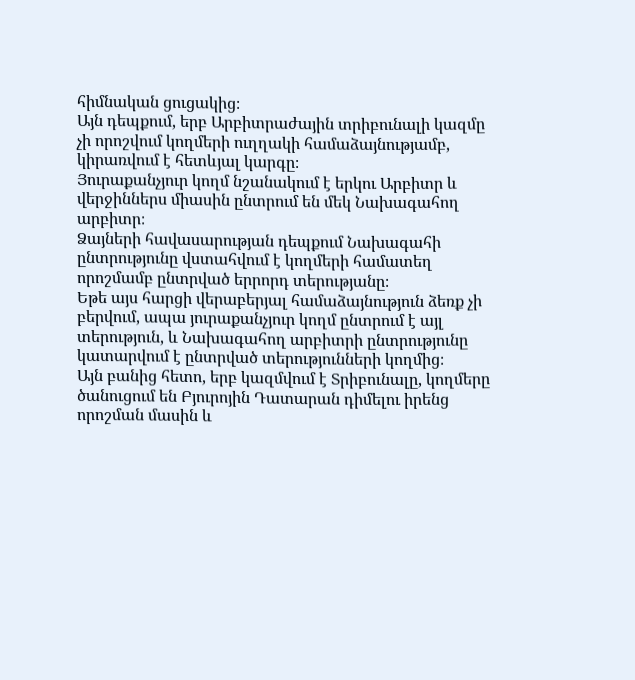հիմնական ցուցակից։
Այն դեպքում, երբ Արբիտրաժային տրիբունալի կազմը չի որոշվում կողմերի ուղղակի համաձայնությամբ, կիրառվում է հետևյալ կարգը։
Յուրաքանչյուր կողմ նշանակում է երկու Արբիտր և վերջիններս միասին ընտրում են մեկ Նախագահող արբիտր։
Ձայների հավասարության դեպքում Նախագահի ընտրությունը վստահվում է կողմերի համատեղ որոշմամբ ընտրված երրորդ տերությանը։
Եթե այս հարցի վերաբերյալ համաձայնություն ձեռք չի բերվում, ապա յուրաքանչյուր կողմ ընտրում է այլ տերություն, և Նախագահող արբիտրի ընտրությունը կատարվում է ընտրված տերությունների կողմից։
Այն բանից հետո, երբ կազմվում է Տրիբունալը, կողմերը ծանուցում են Բյուրոյին Դատարան դիմելու իրենց որոշման մասին և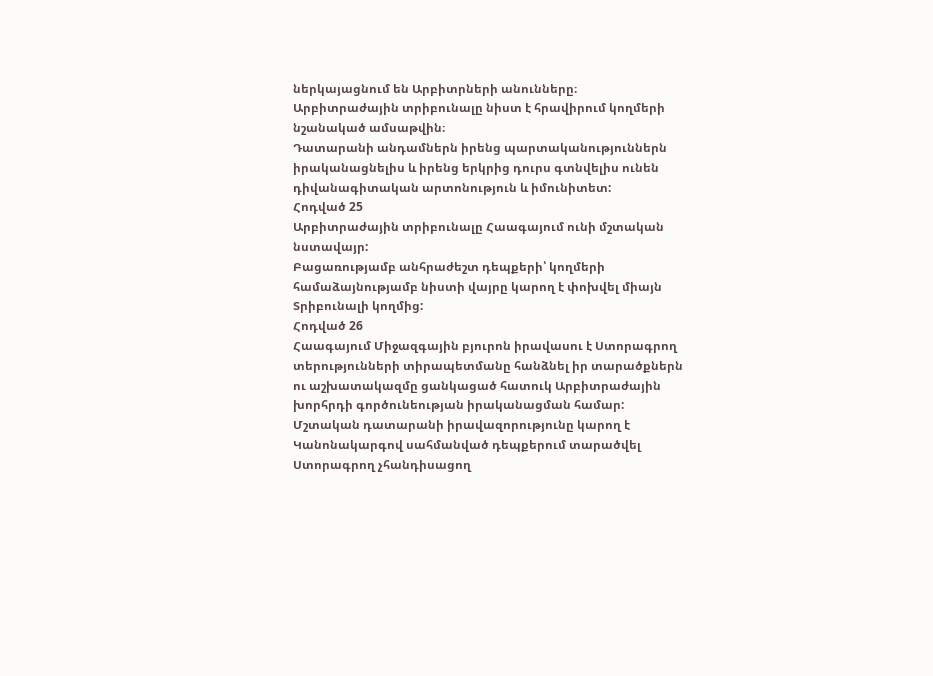ներկայացնում են Արբիտրների անունները։
Արբիտրաժային տրիբունալը նիստ է հրավիրում կողմերի նշանակած ամսաթվին։
Դատարանի անդամներն իրենց պարտականություններն իրականացնելիս և իրենց երկրից դուրս գտնվելիս ունեն դիվանագիտական արտոնություն և իմունիտետ:
Հոդված 25
Արբիտրաժային տրիբունալը Հաագայում ունի մշտական նստավայր:
Բացառությամբ անհրաժեշտ դեպքերի՝ կողմերի համաձայնությամբ նիստի վայրը կարող է փոխվել միայն Տրիբունալի կողմից:
Հոդված 26
Հաագայում Միջազգային բյուրոն իրավասու է Ստորագրող տերությունների տիրապետմանը հանձնել իր տարածքներն ու աշխատակազմը ցանկացած հատուկ Արբիտրաժային խորհրդի գործունեության իրականացման համար:
Մշտական դատարանի իրավազորությունը կարող է Կանոնակարգով սահմանված դեպքերում տարածվել Ստորագրող չհանդիսացող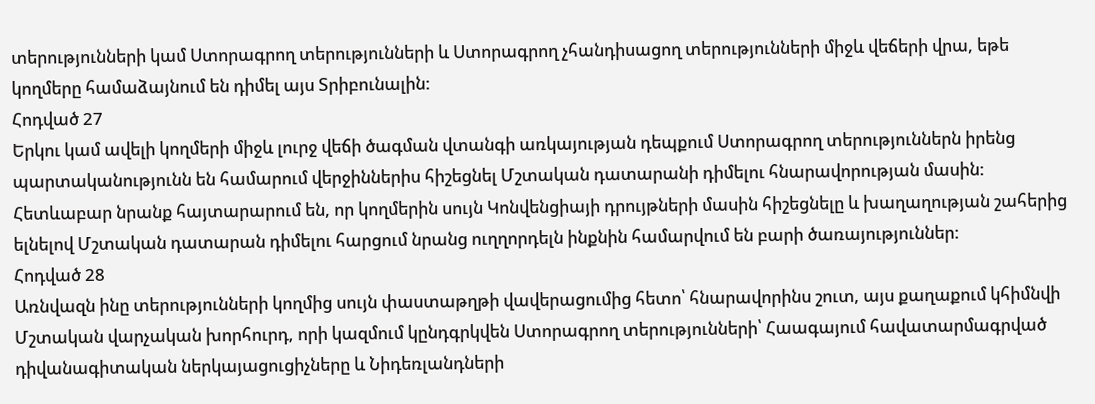տերությունների կամ Ստորագրող տերությունների և Ստորագրող չհանդիսացող տերությունների միջև վեճերի վրա, եթե կողմերը համաձայնում են դիմել այս Տրիբունալին:
Հոդված 27
Երկու կամ ավելի կողմերի միջև լուրջ վեճի ծագման վտանգի առկայության դեպքում Ստորագրող տերություններն իրենց պարտականությունն են համարում վերջիններիս հիշեցնել Մշտական դատարանի դիմելու հնարավորության մասին:
Հետևաբար նրանք հայտարարում են, որ կողմերին սույն Կոնվենցիայի դրույթների մասին հիշեցնելը և խաղաղության շահերից ելնելով Մշտական դատարան դիմելու հարցում նրանց ուղղորդելն ինքնին համարվում են բարի ծառայություններ:
Հոդված 28
Առնվազն ինը տերությունների կողմից սույն փաստաթղթի վավերացումից հետո՝ հնարավորինս շուտ, այս քաղաքում կհիմնվի Մշտական վարչական խորհուրդ, որի կազմում կընդգրկվեն Ստորագրող տերությունների՝ Հաագայում հավատարմագրված դիվանագիտական ներկայացուցիչները և Նիդեռլանդների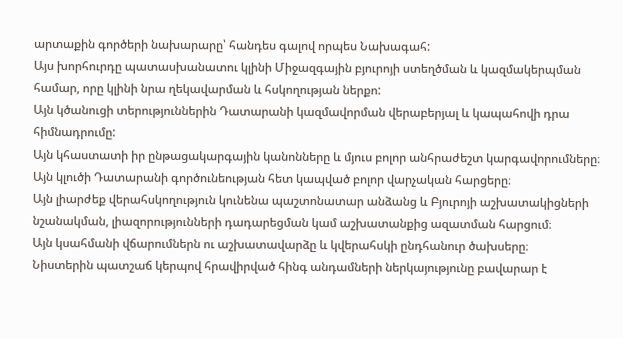արտաքին գործերի նախարարը՝ հանդես գալով որպես Նախագահ:
Այս խորհուրդը պատասխանատու կլինի Միջազգային բյուրոյի ստեղծման և կազմակերպման համար, որը կլինի նրա ղեկավարման և հսկողության ներքո:
Այն կծանուցի տերություններին Դատարանի կազմավորման վերաբերյալ և կապահովի դրա հիմնադրումը:
Այն կհաստատի իր ընթացակարգային կանոնները և մյուս բոլոր անհրաժեշտ կարգավորումները։
Այն կլուծի Դատարանի գործունեության հետ կապված բոլոր վարչական հարցերը։
Այն լիարժեք վերահսկողություն կունենա պաշտոնատար անձանց և Բյուրոյի աշխատակիցների նշանակման, լիազորությունների դադարեցման կամ աշխատանքից ազատման հարցում։
Այն կսահմանի վճարումներն ու աշխատավարձը և կվերահսկի ընդհանուր ծախսերը։
Նիստերին պատշաճ կերպով հրավիրված հինգ անդամների ներկայությունը բավարար է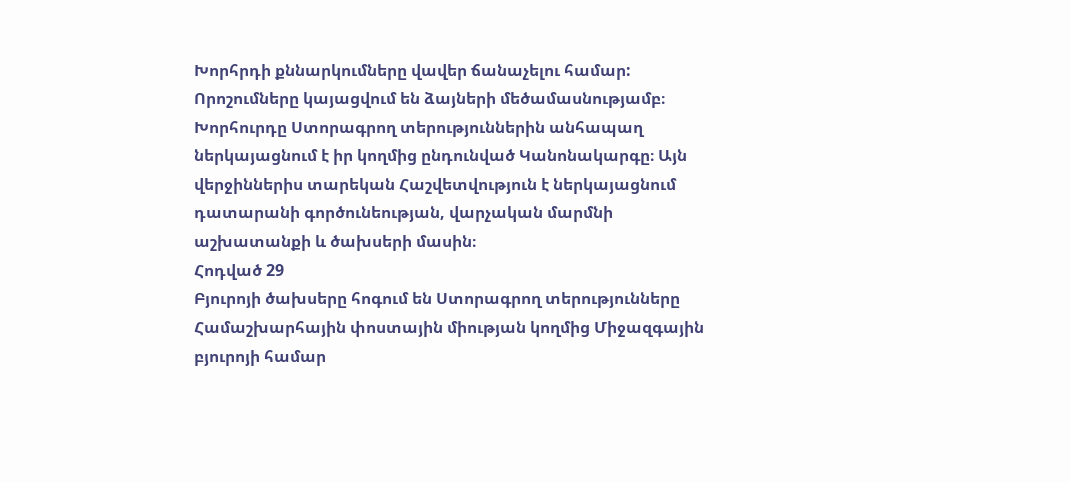Խորհրդի քննարկումները վավեր ճանաչելու համար: Որոշումները կայացվում են ձայների մեծամասնությամբ։
Խորհուրդը Ստորագրող տերություններին անհապաղ ներկայացնում է իր կողմից ընդունված Կանոնակարգը։ Այն վերջիններիս տարեկան Հաշվետվություն է ներկայացնում դատարանի գործունեության, վարչական մարմնի աշխատանքի և ծախսերի մասին։
Հոդված 29
Բյուրոյի ծախսերը հոգում են Ստորագրող տերությունները Համաշխարհային փոստային միության կողմից Միջազգային բյուրոյի համար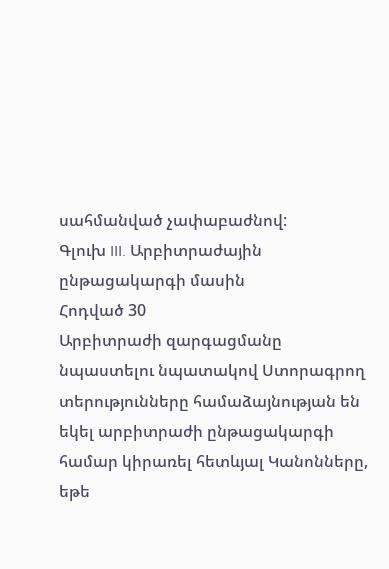սահմանված չափաբաժնով:
Գլուխ III. Արբիտրաժային ընթացակարգի մասին
Հոդված 30
Արբիտրաժի զարգացմանը նպաստելու նպատակով Ստորագրող տերությունները համաձայնության են եկել արբիտրաժի ընթացակարգի համար կիրառել հետևյալ Կանոնները, եթե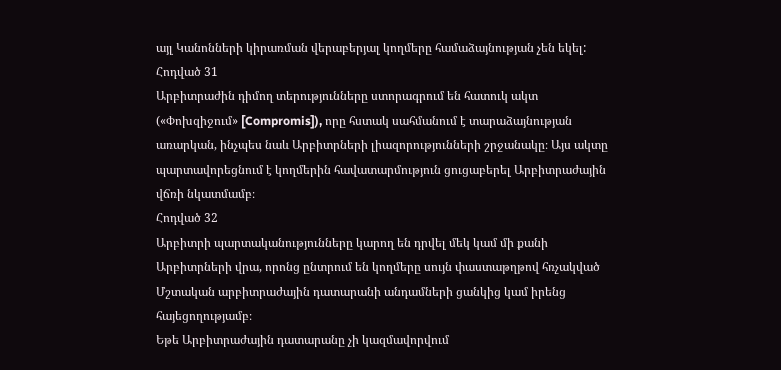այլ Կանոնների կիրառման վերաբերյալ կողմերը համաձայնության չեն եկել:
Հոդված 31
Արբիտրաժին դիմող տերությունները ստորագրում են հատուկ ակտ («Փոխզիջում» [Compromis]), որը հստակ սահմանում է տարաձայնության առարկան, ինչպես նաև Արբիտրների լիազորությունների շրջանակը։ Այս ակտը պարտավորեցնում է կողմերին հավատարմություն ցուցաբերել Արբիտրաժային վճռի նկատմամբ։
Հոդված 32
Արբիտրի պարտականությունները կարող են դրվել մեկ կամ մի քանի Արբիտրների վրա, որոնց ընտրում են կողմերը սույն փաստաթղթով հռչակված Մշտական արբիտրաժային դատարանի անդամների ցանկից կամ իրենց հայեցողությամբ։
Եթե Արբիտրաժային դատարանը չի կազմավորվում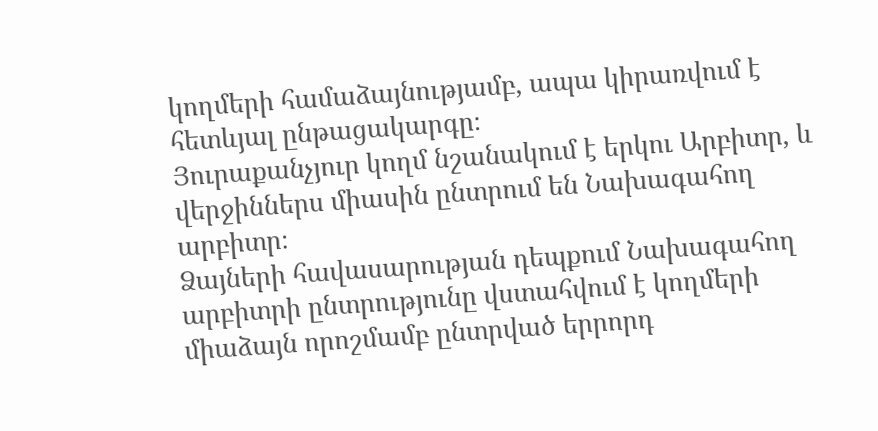կողմերի համաձայնությամբ, ապա կիրառվում է հետևյալ ընթացակարգը։
Յուրաքանչյուր կողմ նշանակում է երկու Արբիտր, և վերջիններս միասին ընտրում են Նախագահող արբիտր։
Ձայների հավասարության դեպքում Նախագահող արբիտրի ընտրությունը վստահվում է կողմերի միաձայն որոշմամբ ընտրված երրորդ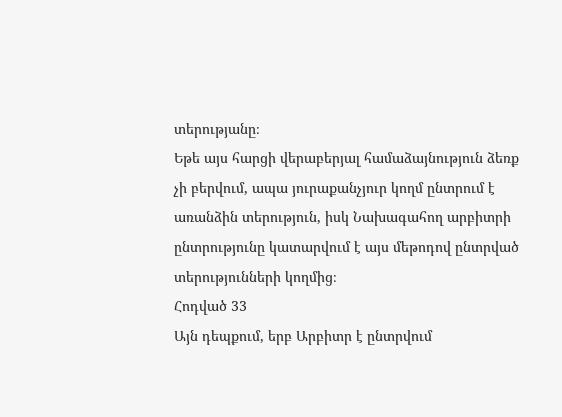տերությանը։
Եթե այս հարցի վերաբերյալ համաձայնություն ձեռք չի բերվում, ապա յուրաքանչյուր կողմ ընտրում է առանձին տերություն, իսկ Նախագահող արբիտրի ընտրությունը կատարվում է այս մեթոդով ընտրված տերությունների կողմից։
Հոդված 33
Այն դեպքում, երբ Արբիտր է ընտրվում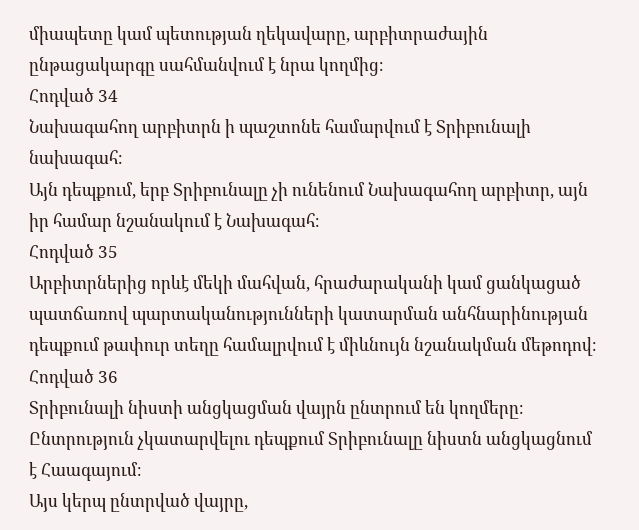միապետը կամ պետության ղեկավարը, արբիտրաժային ընթացակարգը սահմանվում է նրա կողմից։
Հոդված 34
Նախագահող արբիտրն ի պաշտոնե համարվում է Տրիբունալի նախագահ։
Այն դեպքում, երբ Տրիբունալը չի ունենում Նախագահող արբիտր, այն իր համար նշանակում է Նախագահ։
Հոդված 35
Արբիտրներից որևէ մեկի մահվան, հրաժարականի կամ ցանկացած պատճառով պարտականությունների կատարման անհնարինության դեպքում թափուր տեղը համալրվում է միևնույն նշանակման մեթոդով։
Հոդված 36
Տրիբունալի նիստի անցկացման վայրն ընտրում են կողմերը։ Ընտրություն չկատարվելու դեպքում Տրիբունալը նիստն անցկացնում է Հաագայում։
Այս կերպ ընտրված վայրը,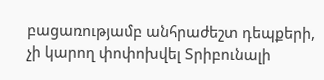բացառությամբ անհրաժեշտ դեպքերի, չի կարող փոփոխվել Տրիբունալի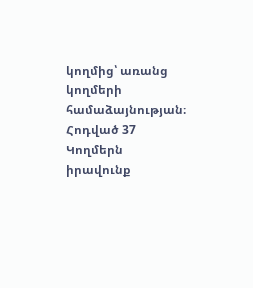կողմից՝ առանց կողմերի համաձայնության։
Հոդված 37
Կողմերն իրավունք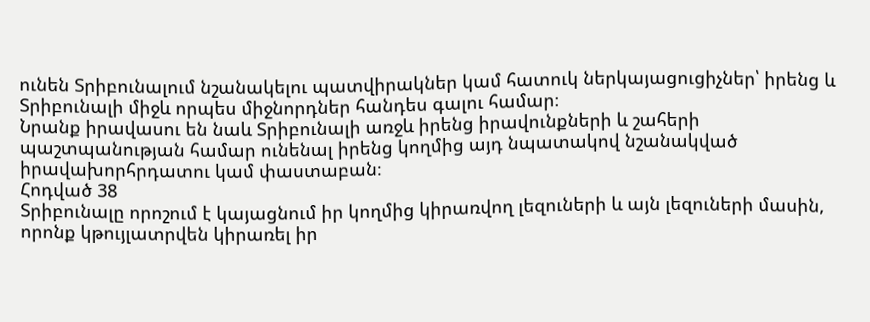ունեն Տրիբունալում նշանակելու պատվիրակներ կամ հատուկ ներկայացուցիչներ՝ իրենց և Տրիբունալի միջև որպես միջնորդներ հանդես գալու համար։
Նրանք իրավասու են նաև Տրիբունալի առջև իրենց իրավունքների և շահերի պաշտպանության համար ունենալ իրենց կողմից այդ նպատակով նշանակված իրավախորհրդատու կամ փաստաբան։
Հոդված 38
Տրիբունալը որոշում է կայացնում իր կողմից կիրառվող լեզուների և այն լեզուների մասին, որոնք կթույլատրվեն կիրառել իր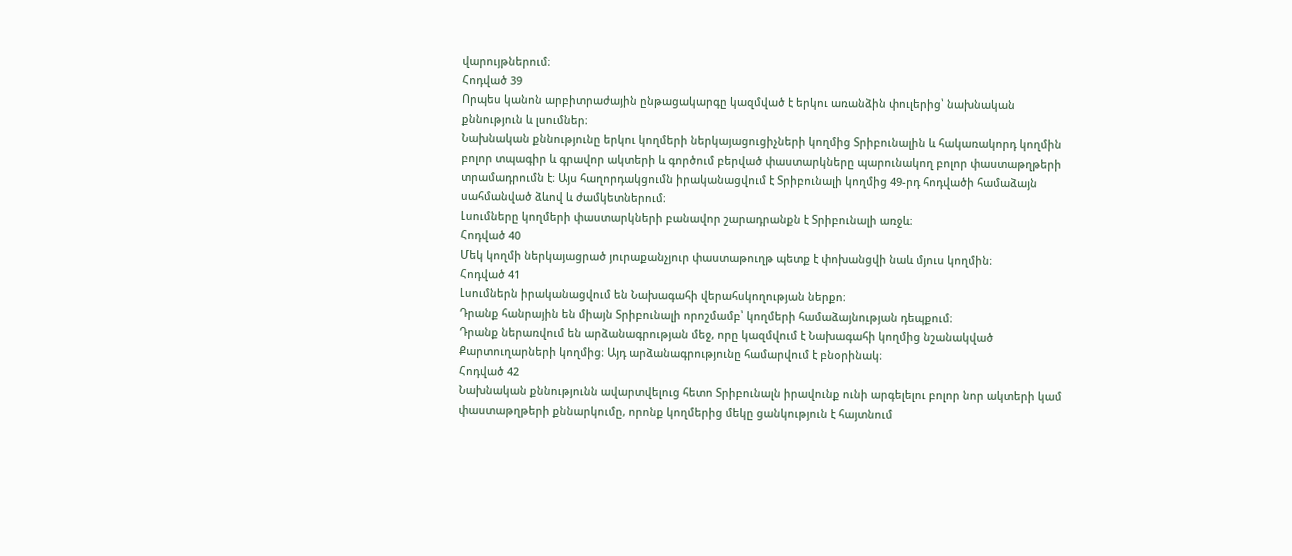վարույթներում։
Հոդված 39
Որպես կանոն արբիտրաժային ընթացակարգը կազմված է երկու առանձին փուլերից՝ նախնական քննություն և լսումներ։
Նախնական քննությունը երկու կողմերի ներկայացուցիչների կողմից Տրիբունալին և հակառակորդ կողմին բոլոր տպագիր և գրավոր ակտերի և գործում բերված փաստարկները պարունակող բոլոր փաստաթղթերի տրամադրումն է։ Այս հաղորդակցումն իրականացվում է Տրիբունալի կողմից 49-րդ հոդվածի համաձայն սահմանված ձևով և ժամկետներում։
Լսումները կողմերի փաստարկների բանավոր շարադրանքն է Տրիբունալի առջև։
Հոդված 40
Մեկ կողմի ներկայացրած յուրաքանչյուր փաստաթուղթ պետք է փոխանցվի նաև մյուս կողմին։
Հոդված 41
Լսումներն իրականացվում են Նախագահի վերահսկողության ներքո։
Դրանք հանրային են միայն Տրիբունալի որոշմամբ՝ կողմերի համաձայնության դեպքում։
Դրանք ներառվում են արձանագրության մեջ, որը կազմվում է Նախագահի կողմից նշանակված Քարտուղարների կողմից։ Այդ արձանագրությունը համարվում է բնօրինակ։
Հոդված 42
Նախնական քննությունն ավարտվելուց հետո Տրիբունալն իրավունք ունի արգելելու բոլոր նոր ակտերի կամ փաստաթղթերի քննարկումը, որոնք կողմերից մեկը ցանկություն է հայտնում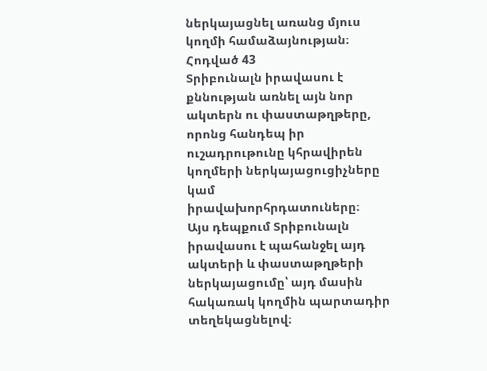ներկայացնել առանց մյուս կողմի համաձայնության։
Հոդված 43
Տրիբունալն իրավասու է քննության առնել այն նոր ակտերն ու փաստաթղթերը, որոնց հանդեպ իր ուշադրութունը կհրավիրեն կողմերի ներկայացուցիչները կամ իրավախորհրդատուները։
Այս դեպքում Տրիբունալն իրավասու է պահանջել այդ ակտերի և փաստաթղթերի ներկայացումը՝ այդ մասին հակառակ կողմին պարտադիր տեղեկացնելով։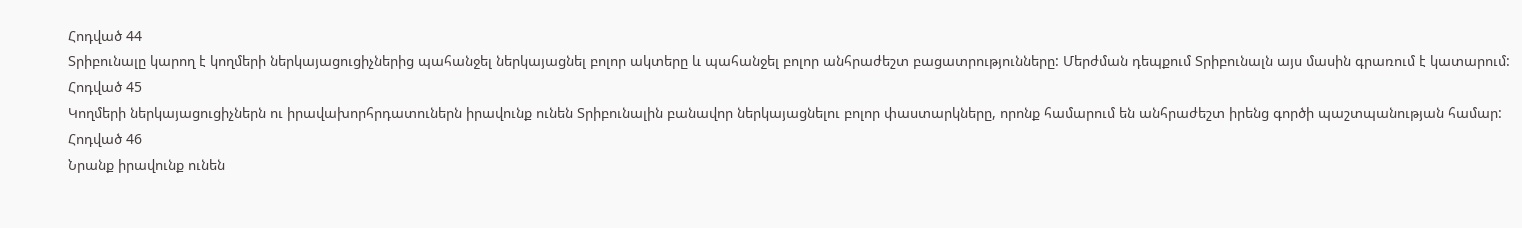Հոդված 44
Տրիբունալը կարող է կողմերի ներկայացուցիչներից պահանջել ներկայացնել բոլոր ակտերը և պահանջել բոլոր անհրաժեշտ բացատրությունները: Մերժման դեպքում Տրիբունալն այս մասին գրառում է կատարում:
Հոդված 45
Կողմերի ներկայացուցիչներն ու իրավախորհրդատուներն իրավունք ունեն Տրիբունալին բանավոր ներկայացնելու բոլոր փաստարկները, որոնք համարում են անհրաժեշտ իրենց գործի պաշտպանության համար:
Հոդված 46
Նրանք իրավունք ունեն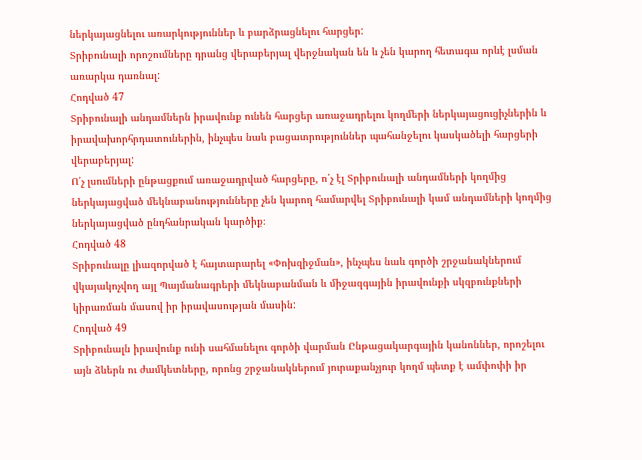ներկայացնելու առարկություններ և բարձրացնելու հարցեր:
Տրիբունալի որոշումները դրանց վերաբերյալ վերջնական են և չեն կարող հետագա որևէ լսման առարկա դառնալ:
Հոդված 47
Տրիբունալի անդամներն իրավունք ունեն հարցեր առաջադրելու կողմերի ներկայացուցիչներին և իրավախորհրդատուներին, ինչպես նաև բացատրություններ պահանջելու կասկածելի հարցերի վերաբերյալ:
Ո՛չ լսումների ընթացքում առաջադրված հարցերը, ո՛չ էլ Տրիբունալի անդամների կողմից ներկայացված մեկնաբանությունները չեն կարող համարվել Տրիբունալի կամ անդամների կողմից ներկայացված ընդհանրական կարծիք։
Հոդված 48
Տրիբունալը լիազորված է հայտարարել «Փոխզիջման», ինչպես նաև գործի շրջանակներում վկայակոչվող այլ Պայմանագրերի մեկնաբանման և միջազգային իրավունքի սկզբունքների կիրառման մասով իր իրավասության մասին:
Հոդված 49
Տրիբունալն իրավունք ունի սահմանելու գործի վարման Ընթացակարգային կանոններ, որոշելու այն ձևերն ու ժամկետները, որոնց շրջանակներում յուրաքանչյուր կողմ պետք է ամփոփի իր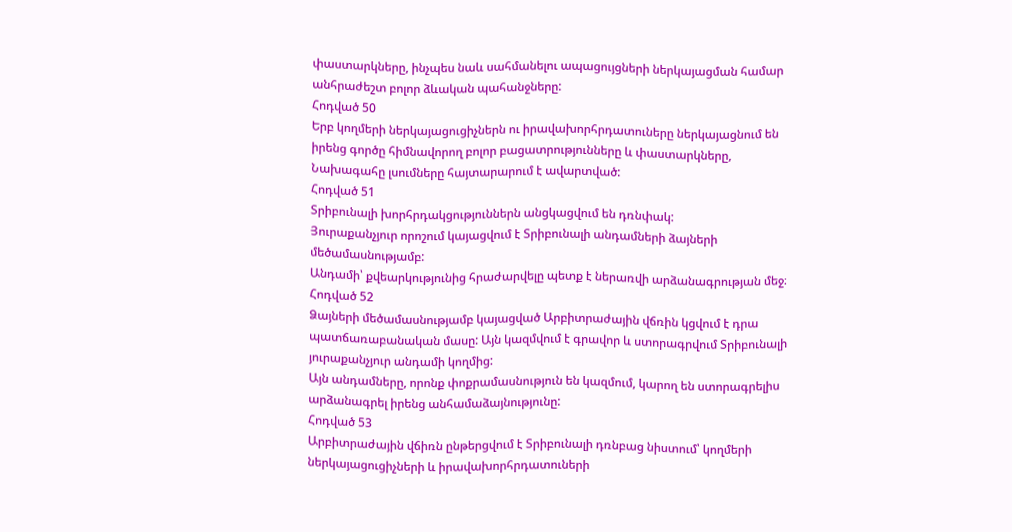փաստարկները, ինչպես նաև սահմանելու ապացույցների ներկայացման համար անհրաժեշտ բոլոր ձևական պահանջները:
Հոդված 50
Երբ կողմերի ներկայացուցիչներն ու իրավախորհրդատուները ներկայացնում են իրենց գործը հիմնավորող բոլոր բացատրությունները և փաստարկները, Նախագահը լսումները հայտարարում է ավարտված:
Հոդված 51
Տրիբունալի խորհրդակցություններն անցկացվում են դռնփակ:
Յուրաքանչյուր որոշում կայացվում է Տրիբունալի անդամների ձայների մեծամասնությամբ:
Անդամի՝ քվեարկությունից հրաժարվելը պետք է ներառվի արձանագրության մեջ։
Հոդված 52
Ձայների մեծամասնությամբ կայացված Արբիտրաժային վճռին կցվում է դրա պատճառաբանական մասը: Այն կազմվում է գրավոր և ստորագրվում Տրիբունալի յուրաքանչյուր անդամի կողմից:
Այն անդամները, որոնք փոքրամասնություն են կազմում, կարող են ստորագրելիս արձանագրել իրենց անհամաձայնությունը:
Հոդված 53
Արբիտրաժային վճիռն ընթերցվում է Տրիբունալի դռնբաց նիստում՝ կողմերի ներկայացուցիչների և իրավախորհրդատուների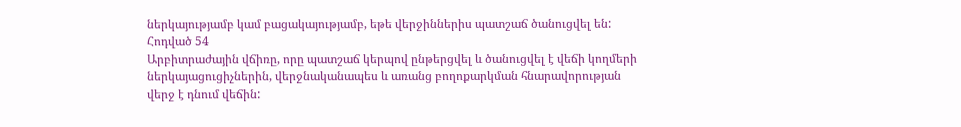ներկայությամբ կամ բացակայությամբ, եթե վերջիններիս պատշաճ ծանուցվել են:
Հոդված 54
Արբիտրաժային վճիռը, որը պատշաճ կերպով ընթերցվել և ծանուցվել է վեճի կողմերի ներկայացուցիչներին, վերջնականապես և առանց բողոքարկման հնարավորության վերջ է դնում վեճին: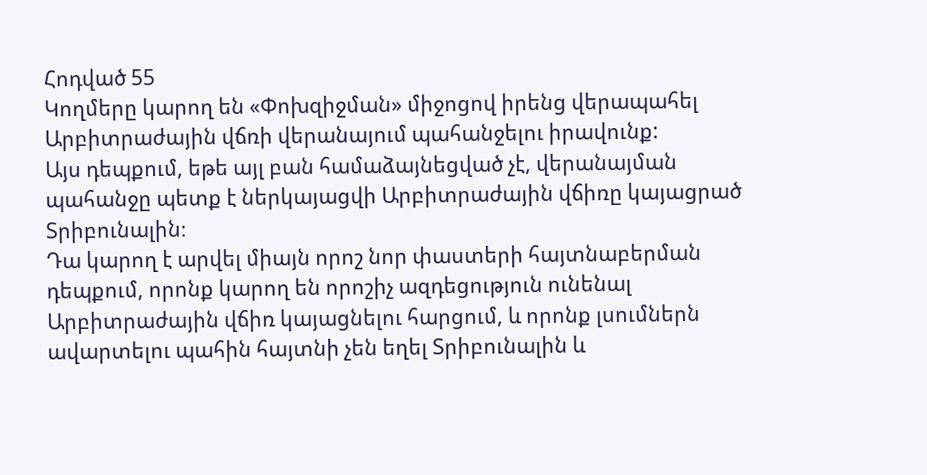Հոդված 55
Կողմերը կարող են «Փոխզիջման» միջոցով իրենց վերապահել Արբիտրաժային վճռի վերանայում պահանջելու իրավունք:
Այս դեպքում, եթե այլ բան համաձայնեցված չէ, վերանայման պահանջը պետք է ներկայացվի Արբիտրաժային վճիռը կայացրած Տրիբունալին։
Դա կարող է արվել միայն որոշ նոր փաստերի հայտնաբերման դեպքում, որոնք կարող են որոշիչ ազդեցություն ունենալ Արբիտրաժային վճիռ կայացնելու հարցում, և որոնք լսումներն ավարտելու պահին հայտնի չեն եղել Տրիբունալին և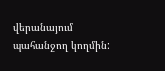վերանայում պահանջող կողմին: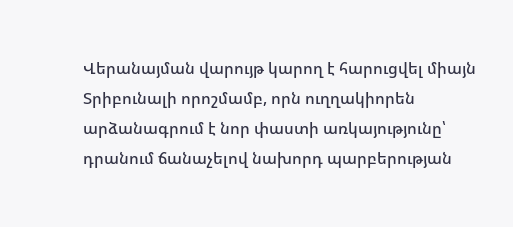Վերանայման վարույթ կարող է հարուցվել միայն Տրիբունալի որոշմամբ, որն ուղղակիորեն արձանագրում է նոր փաստի առկայությունը՝ դրանում ճանաչելով նախորդ պարբերության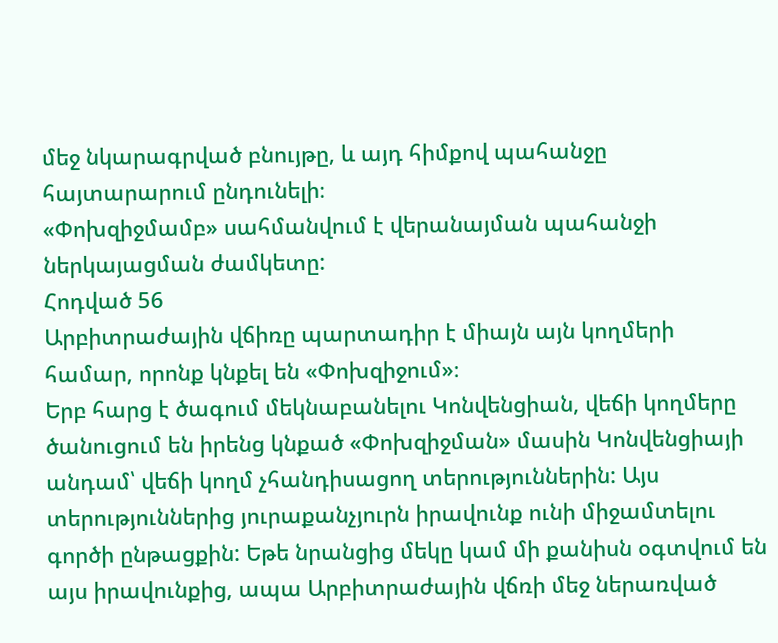մեջ նկարագրված բնույթը, և այդ հիմքով պահանջը հայտարարում ընդունելի։
«Փոխզիջմամբ» սահմանվում է վերանայման պահանջի ներկայացման ժամկետը:
Հոդված 56
Արբիտրաժային վճիռը պարտադիր է միայն այն կողմերի համար, որոնք կնքել են «Փոխզիջում»։
Երբ հարց է ծագում մեկնաբանելու Կոնվենցիան, վեճի կողմերը ծանուցում են իրենց կնքած «Փոխզիջման» մասին Կոնվենցիայի անդամ՝ վեճի կողմ չհանդիսացող տերություններին: Այս տերություններից յուրաքանչյուրն իրավունք ունի միջամտելու գործի ընթացքին: Եթե նրանցից մեկը կամ մի քանիսն օգտվում են այս իրավունքից, ապա Արբիտրաժային վճռի մեջ ներառված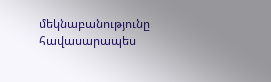մեկնաբանությունը հավասարապես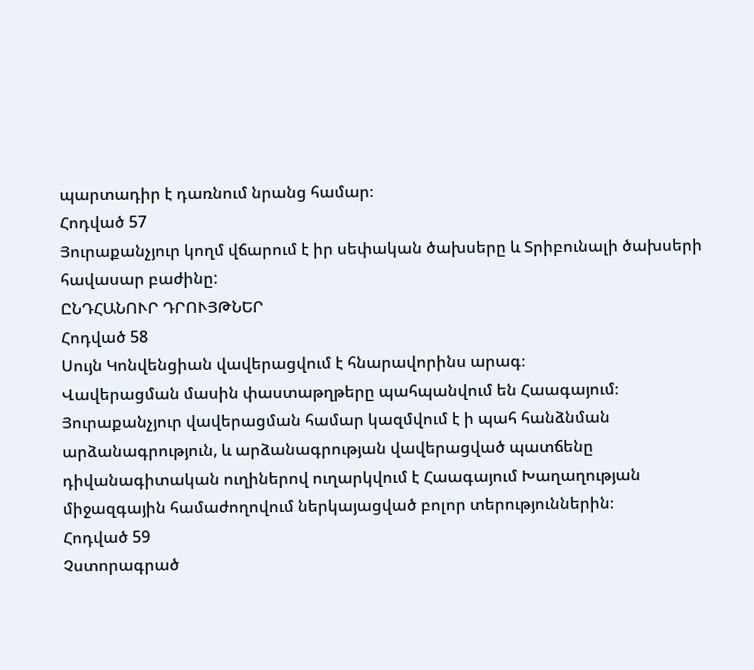պարտադիր է դառնում նրանց համար։
Հոդված 57
Յուրաքանչյուր կողմ վճարում է իր սեփական ծախսերը և Տրիբունալի ծախսերի հավասար բաժինը:
ԸՆԴՀԱՆՈՒՐ ԴՐՈՒՅԹՆԵՐ
Հոդված 58
Սույն Կոնվենցիան վավերացվում է հնարավորինս արագ։
Վավերացման մասին փաստաթղթերը պահպանվում են Հաագայում։
Յուրաքանչյուր վավերացման համար կազմվում է ի պահ հանձնման արձանագրություն, և արձանագրության վավերացված պատճենը դիվանագիտական ուղիներով ուղարկվում է Հաագայում Խաղաղության միջազգային համաժողովում ներկայացված բոլոր տերություններին։
Հոդված 59
Չստորագրած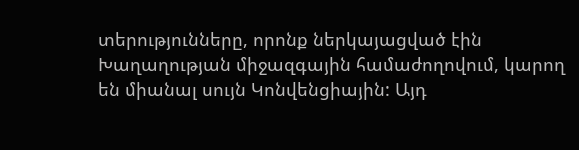տերությունները, որոնք ներկայացված էին Խաղաղության միջազգային համաժողովում, կարող են միանալ սույն Կոնվենցիային: Այդ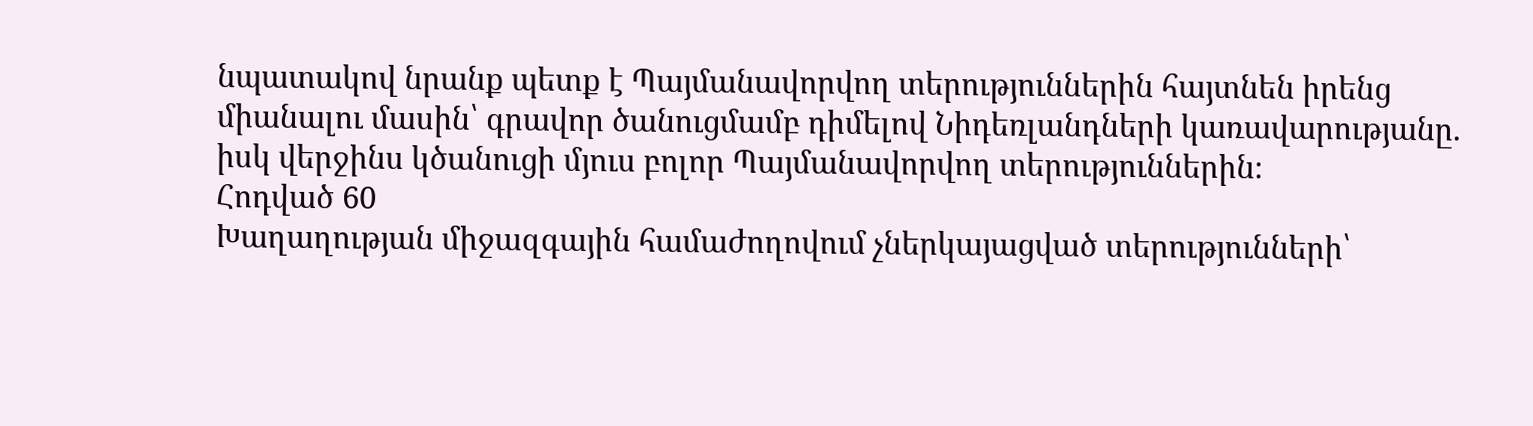նպատակով նրանք պետք է Պայմանավորվող տերություններին հայտնեն իրենց միանալու մասին՝ գրավոր ծանուցմամբ դիմելով Նիդեռլանդների կառավարությանը. իսկ վերջինս կծանուցի մյուս բոլոր Պայմանավորվող տերություններին։
Հոդված 60
Խաղաղության միջազգային համաժողովում չներկայացված տերությունների՝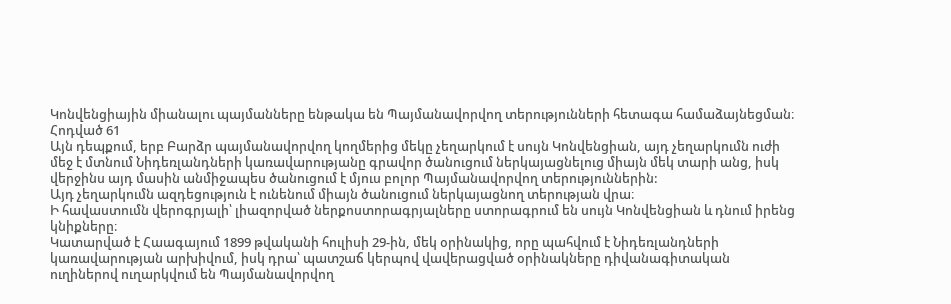Կոնվենցիային միանալու պայմանները ենթակա են Պայմանավորվող տերությունների հետագա համաձայնեցման։
Հոդված 61
Այն դեպքում, երբ Բարձր պայմանավորվող կողմերից մեկը չեղարկում է սույն Կոնվենցիան, այդ չեղարկումն ուժի մեջ է մտնում Նիդեռլանդների կառավարությանը գրավոր ծանուցում ներկայացնելուց միայն մեկ տարի անց, իսկ վերջինս այդ մասին անմիջապես ծանուցում է մյուս բոլոր Պայմանավորվող տերություններին:
Այդ չեղարկումն ազդեցություն է ունենում միայն ծանուցում ներկայացնող տերության վրա։
Ի հավաստումն վերոգրյալի՝ լիազորված ներքոստորագրյալները ստորագրում են սույն Կոնվենցիան և դնում իրենց կնիքները։
Կատարված է Հաագայում 1899 թվականի հուլիսի 29-ին, մեկ օրինակից, որը պահվում է Նիդեռլանդների կառավարության արխիվում, իսկ դրա՝ պատշաճ կերպով վավերացված օրինակները դիվանագիտական ուղիներով ուղարկվում են Պայմանավորվող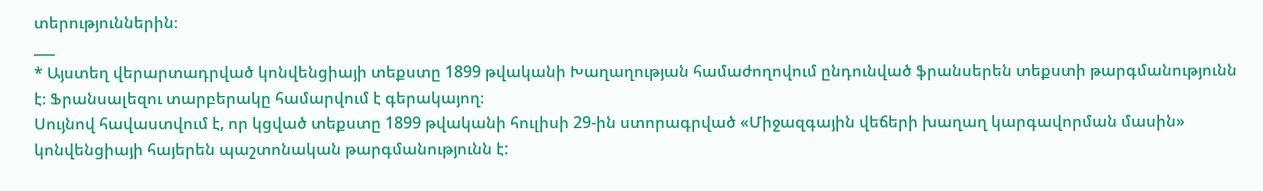տերություններին։
___
* Այստեղ վերարտադրված կոնվենցիայի տեքստը 1899 թվականի Խաղաղության համաժողովում ընդունված ֆրանսերեն տեքստի թարգմանությունն է։ Ֆրանսալեզու տարբերակը համարվում է գերակայող։
Սույնով հավաստվում է, որ կցված տեքստը 1899 թվականի հուլիսի 29-ին ստորագրված «Միջազգային վեճերի խաղաղ կարգավորման մասին» կոնվենցիայի հայերեն պաշտոնական թարգմանությունն է: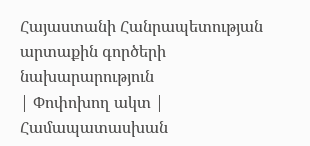Հայաստանի Հանրապետության
արտաքին գործերի նախարարություն
| Փոփոխող ակտ | Համապատասխան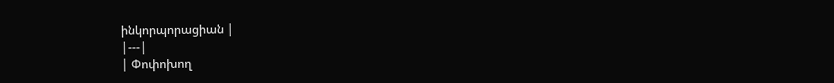ինկորպորացիան |
|---|
| Փոփոխող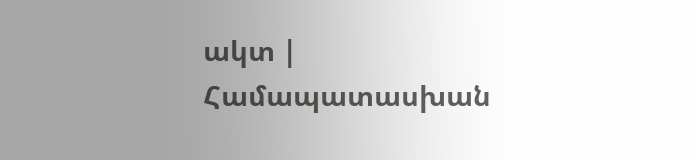ակտ | Համապատասխան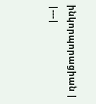ինկորպորացիան |
|---|